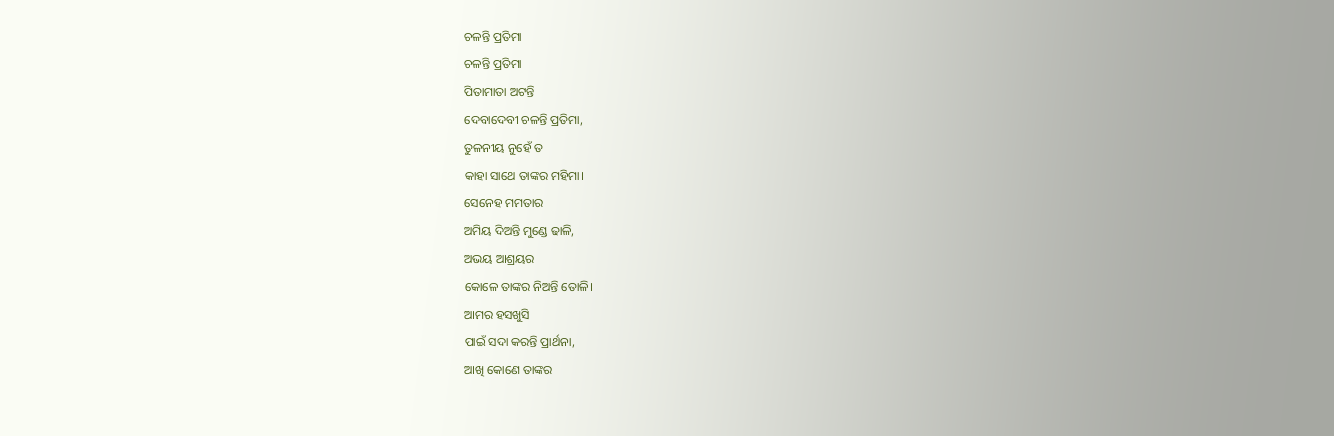ଚଳନ୍ତି ପ୍ରତିମା
ଚଳନ୍ତି ପ୍ରତିମା
ପିତାମାତା ଅଟନ୍ତି
ଦେବାଦେବୀ ଚଳନ୍ତି ପ୍ରତିମା,
ତୁଳନୀୟ ନୁହେଁ ତ
କାହା ସାଥେ ତାଙ୍କର ମହିମା।
ସେନେହ ମମତାର
ଅମିୟ ଦିଅନ୍ତି ମୁଣ୍ଡେ ଢାଳି,
ଅଭୟ ଆଶ୍ରୟର
କୋଳେ ତାଙ୍କର ନିଅନ୍ତି ତୋଳି।
ଆମର ହସଖୁସି
ପାଇଁ ସଦା କରନ୍ତି ପ୍ରାର୍ଥନା,
ଆଖି କୋଣେ ତାଙ୍କର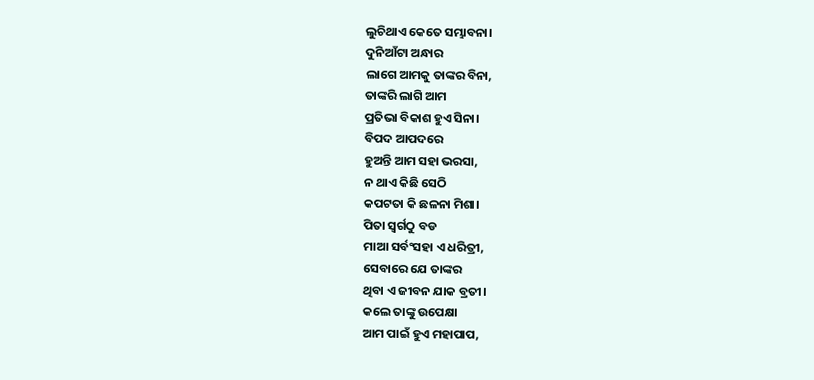ଲୁଚିଥାଏ କେତେ ସମ୍ଭାବନା।
ଦୁନିଆଁଟା ଅନ୍ଧାର
ଲାଗେ ଆମକୁ ତାଙ୍କର ବିନା,
ତାଙ୍କରି ଲାଗି ଆମ
ପ୍ରତିଭା ବିକାଶ ହୁଏ ସିନା।
ବିପଦ ଆପଦରେ
ହୁଅନ୍ତି ଆମ ସହା ଭରସା,
ନ ଥାଏ କିଛି ସେଠି
କପଟତା କି ଛଳନା ମିଶା।
ପିତା ସ୍ଵର୍ଗଠୁ ବଡ
ମାଆ ସର୍ବଂସହା ଏ ଧରିତ୍ରୀ,
ସେବାରେ ଯେ ତାଙ୍କର
ଥିବା ଏ ଜୀବନ ଯାକ ବ୍ରତୀ।
କଲେ ତାଙ୍କୁ ଉପେକ୍ଷା
ଆମ ପାଇଁ ହୁଏ ମହାପାପ,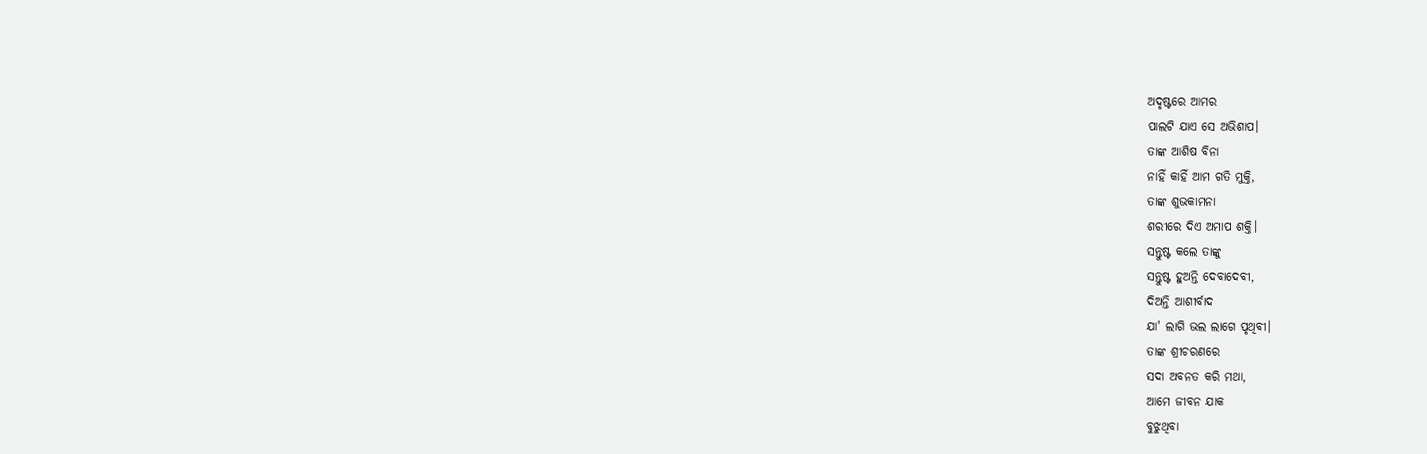ଅଦୃଷ୍ଟରେ ଆମର
ପାଲଟି ଯାଏ ସେ ଅଭିଶାପ।
ତାଙ୍କ ଆଶିଷ ବିନା
ନାହିଁ କାହିଁ ଆମ ଗତି ମୁକ୍ତି,
ତାଙ୍କ ଶୁଭକାମନା
ଶରୀରେ ଦିଏ ଅମାପ ଶକ୍ତି।
ସନ୍ତୁଷ୍ଟ କଲେ ତାଙ୍କୁ
ସନ୍ତୁଷ୍ଟ ହୁଅନ୍ତି ଦେବାଦେବୀ,
ଦିଅନ୍ତି ଆଶୀର୍ବାଦ
ଯା' ଲାଗି ଭଲ ଲାଗେ ପୃଥିବୀ।
ତାଙ୍କ ଶ୍ରୀଚରଣରେ
ସଦା ଅବନତ କରି ମଥା,
ଆମେ ଜୀବନ ଯାକ
ବୁଝୁଥିବା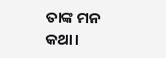ତାଙ୍କ ମନ କଥା।